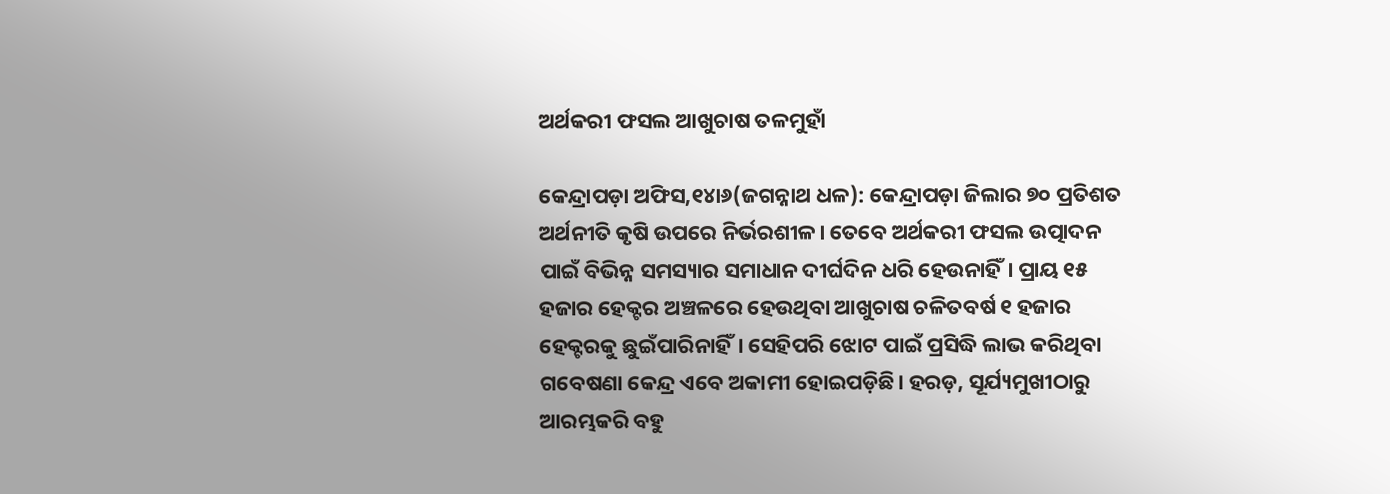ଅର୍ଥକରୀ ଫସଲ ଆଖୁଚାଷ ତଳମୁହାଁ

କେନ୍ଦ୍ରାପଡ଼ା ଅଫିସ,୧୪ା୬(ଜଗନ୍ନାଥ ଧଳ): କେନ୍ଦ୍ରାପଡ଼ା ଜିଲାର ୭୦ ପ୍ରତିଶତ ଅର୍ଥନୀତି କୃଷି ଉପରେ ନିର୍ଭରଶୀଳ। ତେବେ ଅର୍ଥକରୀ ଫସଲ ଉତ୍ପାଦନ ପାଇଁ ବିଭିନ୍ନ ସମସ୍ୟାର ସମାଧାନ ଦୀର୍ଘଦିନ ଧରି ହେଉନାହିଁ। ପ୍ରାୟ ୧୫ ହଜାର ହେକ୍ଟର ଅଞ୍ଚଳରେ ହେଉଥିବା ଆଖୁଚାଷ ଚଳିତବର୍ଷ ୧ ହଜାର ହେକ୍ଟରକୁ ଛୁଇଁପାରିନାହିଁ। ସେହିପରି ଝୋଟ ପାଇଁ ପ୍ରସିଦ୍ଧି ଲାଭ କରିଥିବା ଗବେଷଣା କେନ୍ଦ୍ର ଏବେ ଅକାମୀ ହୋଇପଡ଼ିଛି। ହରଡ଼, ସୂର୍ଯ୍ୟମୁଖୀଠାରୁ ଆରମ୍ଭକରି ବହୁ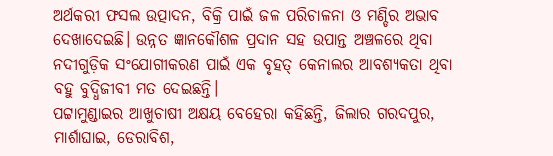ଅର୍ଥକରୀ ଫସଲ ଉତ୍ପାଦନ, ବିକ୍ରି ପାଇଁ ଜଳ ପରିଚାଳନା ଓ ମଣ୍ଡିର ଅଭାବ ଦେଖାଦେଇଛି। ଉନ୍ନତ ଜ୍ଞାନକୌଶଳ ପ୍ରଦାନ ସହ ଉପାନ୍ତ ଅଞ୍ଚଳରେ ଥିବା ନଦୀଗୁଡ଼ିକ ସଂଯୋଗୀକରଣ ପାଇଁ ଏକ ବୃହତ୍‌ କେନାଲର ଆବଶ୍ୟକତା ଥିବା ବହୁ ବୁଦ୍ଧିଜୀବୀ ମତ ଦେଇଛନ୍ତି।
ପଟ୍ଟାମୁଣ୍ଡାଇର ଆଖୁଚାଷୀ ଅକ୍ଷୟ ବେହେରା କହିଛନ୍ତି, ଜିଲାର ଗରଦପୁର, ମାର୍ଶାଘାଇ, ଡେରାବିଶ,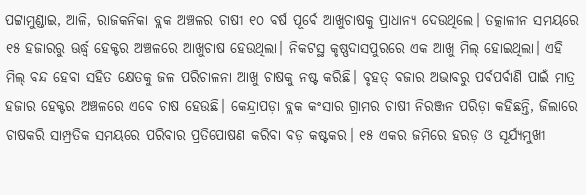ପଟ୍ଟାମୁଣ୍ଡାଇ, ଆଳି, ରାଜକନିକା ବ୍ଲକ ଅଞ୍ଚଳର ଚାଷୀ ୧୦ ବର୍ଷ ପୂର୍ବେ ଆଖୁଚାଷକୁ ପ୍ରାଧାନ୍ୟ ଦେଉଥିଲେ। ତତ୍କାଳୀନ ସମୟରେ ୧୫ ହଜାରରୁ ଊର୍ଦ୍ଧ୍ୱ ହେକ୍ଟର ଅଞ୍ଚଳରେ ଆଖୁଚାଷ ହେଉଥିଲା। ନିକଟସ୍ଥ କୃଷ୍ଣଦାସପୁରରେ ଏକ ଆଖୁ ମିଲ୍‌ ହୋଇଥିଲା। ଏହି ମିଲ୍‌ ବନ୍ଦ ହେବା ସହିତ କ୍ଷେତକୁ ଜଳ ପରିଚାଳନା ଆଖୁ ଚାଷକୁ ନଷ୍ଟ କରିଛି। ବୃହତ୍‌ ବଜାର ଅଭାବରୁ ପର୍ବପର୍ବାଣି ପାଇଁ ମାତ୍ର ହଜାର ହେକ୍ଟର ଅଞ୍ଚଳରେ ଏବେ ଚାଷ ହେଉଛି। କେନ୍ଦ୍ରାପଡ଼ା ବ୍ଲକ କଂସାର ଗ୍ରାମର ଚାଷୀ ନିରଞ୍ଜନ ପରିଡ଼ା କହିଛନ୍ତି, ଜିଲାରେ ଚାଷକରି ସାମ୍ପ୍ରତିକ ସମୟରେ ପରିବାର ପ୍ରତିପୋଷଣ କରିବା ବଡ଼ କଷ୍ଟକର। ୧୫ ଏକର ଜମିରେ ହରଡ଼ ଓ ସୂର୍ଯ୍ୟମୁଖୀ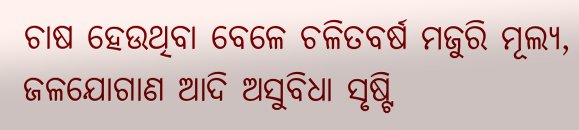ଚାଷ ହେଉଥିବା ବେଳେ ଚଳିତବର୍ଷ ମଜୁରି ମୂଲ୍ୟ, ଜଳଯୋଗାଣ ଆଦି ଅସୁବିଧା ସୃଷ୍ଟି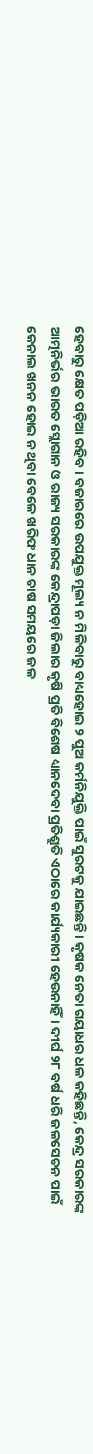ହେବାରୁ କ୍ଷେତ ପଡ଼ିଆ ରହିବ। ବଜାରରେ ଉପଯୁକ୍ତ ମୂଲ୍ୟ ନ ମିଳିବାରୁ ବାଧ୍ୟହୋଇ ୨ ପୁଅ କର୍ମନିଯୁକ୍ତି ପାଇଁ ସୁରଟକୁ ଯାଇଛନ୍ତି। କୃଷକ ନେତା ଗୟାଧର ଧଳ କହିଛନ୍ତି, କେନ୍ଦ୍ର ସରକାରଙ୍କ ଆତ୍ମନିର୍ଭର ଭାରତ ସ୍ଲୋଗାନ ଓ ରାଜ୍ୟ ସରକାରଙ୍କ କେନ୍ଦ୍ରାପଡ଼ା ଜିଲାର କୃଷି ପ୍ରତି ବିଶେଷ ଧ୍ୟାନଦେବା ପ୍ରତିଶ୍ରୁତି ଏଠାରେ କାର୍ଯ୍ୟକାରୀ ହେଉନାହିଁ। ଦୀର୍ଘ ୨୮ ବର୍ଷ ଧରି ଜଳସେଚନ ପାଇଁ କେନାଲ ଖନନ ହୋଇ ନ ଥିବା ବେଳେ ଖରିଫ ଧାନ ଚାଷ ସମୟରେ ଜଳ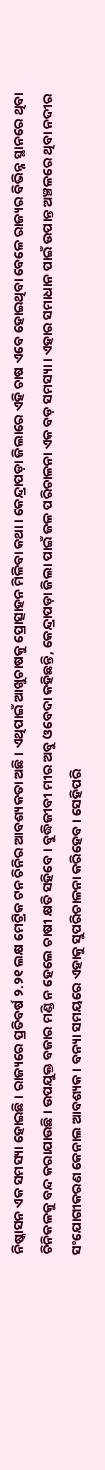ନିଷ୍କାସନ ଏକ ସମସ୍ୟା ହୋଇଛି। ରାଜ୍ୟରେ ପ୍ରତିବର୍ଷ ୨.୨୧ ଲକ୍ଷ ମେଟ୍ରିକ ଟନ ଚିନିର ଆବଶ୍ୟକତା ଅଛି। ଏଥିପାଇଁ ଆଖୁଚାଷକୁ ପ୍ରୋତ୍ସାହନ ମିଳିବା କଥା। କେନ୍ଦ୍ରାପଡ଼ା ଜିଲାରେ ଏହି ଚାଷ ଏବେ ହୋଇଥିବା ବେଳେ ରାଜ୍ୟର ବିଭିନ୍ନ ସ୍ଥାନରେ ଥିବା ଚିନିକଳକୁ ବନ୍ଦ କରାଯାଉଛି। ଉପଯୁକ୍ତ ବଜାର ମଣ୍ଡି ନ ହେଲେ ଚାଷୀ କ୍ଷତି ସହିବେ। ବୁଦ୍ଧିଜୀବୀ ମୀର ଅବୁ ଓବେଦା କହିଛନ୍ତି, କେନ୍ଦ୍ରାପଡ଼ା ଜିଲା ପାଇଁ ଜଳ ପରିଚାଳନା ଏକ ବଡ଼ ସମସ୍ୟା। ଏହାର ସମାଧାନ ପାଇଁ ଉପାନ୍ତ ଅଞ୍ଚଳରେ ଥିବା ନଦୀର ସଂଯୋଗୀକରଣ କେନାଲ ଆବଶ୍ୟକ। ବନ୍ୟା ସମୟରେ ଏହାକୁ ସୁପରିଚାଳନା କରିହେବ। ସେହିପରି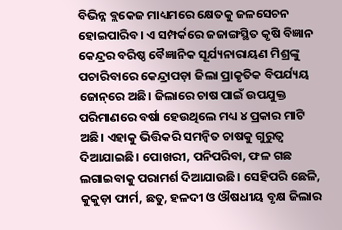ବିଭିନ୍ନ ବ୍ଲକେଜ ମାଧ୍ୟମରେ କ୍ଷେତକୁ ଜଳସେଚନ ହୋଇପାରିବ। ଏ ସମ୍ପର୍କରେ ଜଜାଙ୍ଗସ୍ଥିତ କୃଷି ବିଜ୍ଞାନ କେନ୍ଦ୍ରର ବରିଷ୍ଠ ବୈଜ୍ଞାନିକ ସୂର୍ଯ୍ୟନାରାୟଣ ମିଶ୍ରଙ୍କୁ ପଚାରିବାରେ କେନ୍ଦ୍ରାପଡ଼ା ଜିଲା ପ୍ରାକୃତିକ ବିପର୍ଯ୍ୟୟ ଜୋନ୍‌ରେ ଅଛି। ଜିଲାରେ ଚାଷ ପାଇଁ ଉପଯୁକ୍ତ ପରିମାଣରେ ବର୍ଷା ହେଉଥିଲେ ମଧ୍ୟ ୪ ପ୍ରକାର ମାଟି ଅଛି। ଏହାକୁ ଭିତ୍ତିକରି ସମନ୍ବିତ ଚାଷକୁ ଗୁରୁତ୍ୱ ଦିଆଯାଇଛି। ପୋଖରୀ, ପନିପରିବା, ଫଳ ଗଛ ଲଗାଇବାକୁ ପରାମର୍ଶ ଦିଆଯାଉଛି। ସେହିପରି ଛେଳି, କୁକୁଡ଼ା ଫାର୍ମ, ଛତୁ, ହଳଦୀ ଓ ଔଷଧୀୟ ବୃକ୍ଷ ଜିଲାର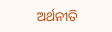ଅର୍ଥନୀତି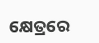କ୍ଷେତ୍ରରେ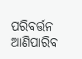ପରିବର୍ତ୍ତନ ଆଣିପାରିବ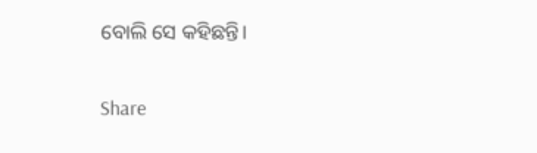ବୋଲି ସେ କହିଛନ୍ତି।

Share